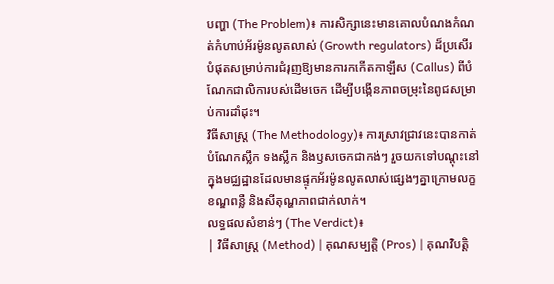បញ្ហា (The Problem)៖ ការសិក្សានេះមានគោលបំណងកំណត់កំហាប់អ័រម៉ូនលូតលាស់ (Growth regulators) ដ៏ប្រសើរបំផុតសម្រាប់ការជំរុញឱ្យមានការកកើតកាឡឹស (Callus) ពីបំណែកជាលិការបស់ដើមចេក ដើម្បីបង្កើនភាពចម្រុះនៃពូជសម្រាប់ការដាំដុះ។
វិធីសាស្ត្រ (The Methodology)៖ ការស្រាវជ្រាវនេះបានកាត់បំណែកស្លឹក ទងស្លឹក និងឫសចេកជាកង់ៗ រួចយកទៅបណ្តុះនៅក្នុងមជ្ឈដ្ឋានដែលមានផ្ទុកអ័រម៉ូនលូតលាស់ផ្សេងៗគ្នាក្រោមលក្ខខណ្ឌពន្លឺ និងសីតុណ្ហភាពជាក់លាក់។
លទ្ធផលសំខាន់ៗ (The Verdict)៖
| វិធីសាស្ត្រ (Method) | គុណសម្បត្តិ (Pros) | គុណវិបត្តិ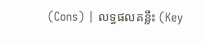(Cons) | លទ្ធផលគន្លឹះ (Key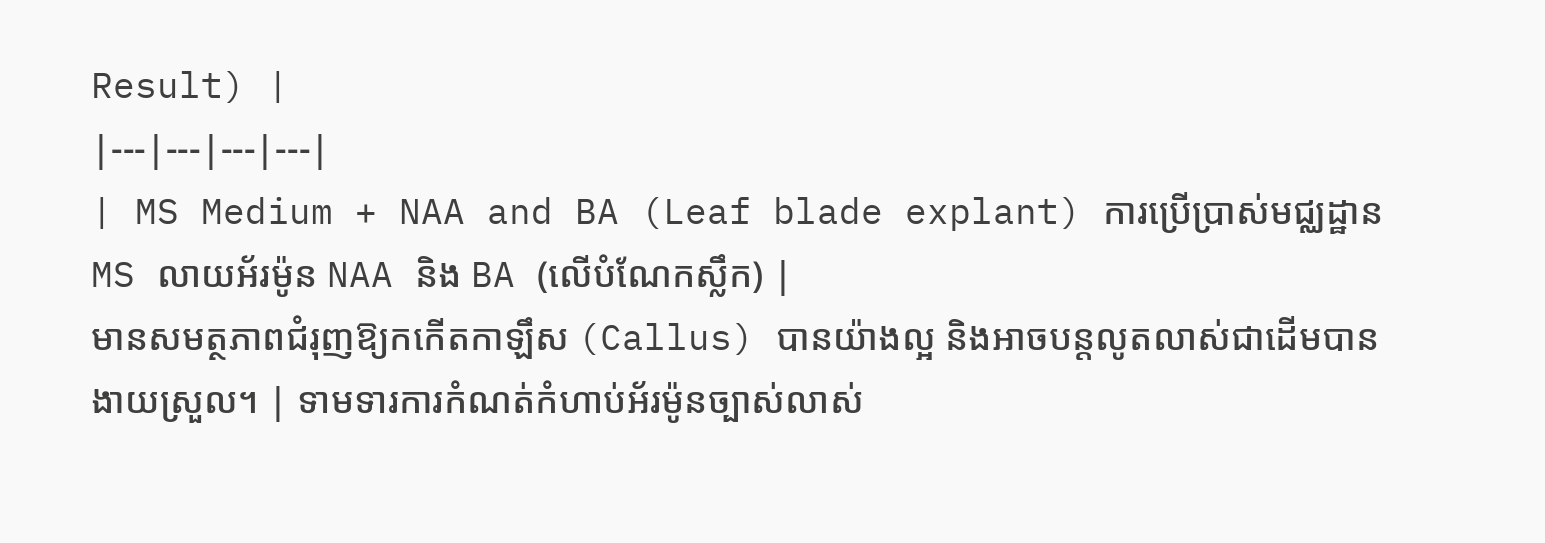Result) |
|---|---|---|---|
| MS Medium + NAA and BA (Leaf blade explant) ការប្រើប្រាស់មជ្ឈដ្ឋាន MS លាយអ័រម៉ូន NAA និង BA (លើបំណែកស្លឹក) |
មានសមត្ថភាពជំរុញឱ្យកកើតកាឡឹស (Callus) បានយ៉ាងល្អ និងអាចបន្តលូតលាស់ជាដើមបានងាយស្រួល។ | ទាមទារការកំណត់កំហាប់អ័រម៉ូនច្បាស់លាស់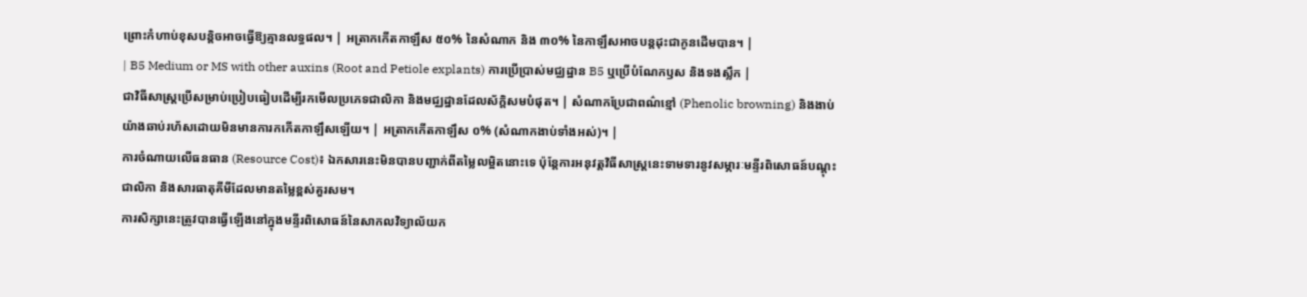ព្រោះកំហាប់ខុសបន្តិចអាចធ្វើឱ្យគ្មានលទ្ធផល។ | អត្រាកកើតកាឡឹស ៥០% នៃសំណាក និង ៣០% នៃកាឡឹសអាចបន្តដុះជាកូនដើមបាន។ |
| B5 Medium or MS with other auxins (Root and Petiole explants) ការប្រើប្រាស់មជ្ឈដ្ឋាន B5 ឬប្រើបំណែកឫស និងទងស្លឹក |
ជាវិធីសាស្រ្តប្រើសម្រាប់ប្រៀបធៀបដើម្បីរកមើលប្រភេទជាលិកា និងមជ្ឈដ្ឋានដែលស័ក្តិសមបំផុត។ | សំណាកប្រែជាពណ៌ខ្មៅ (Phenolic browning) និងងាប់យ៉ាងឆាប់រហ័សដោយមិនមានការកកើតកាឡឹសឡើយ។ | អត្រាកកើតកាឡឹស ០% (សំណាកងាប់ទាំងអស់)។ |
ការចំណាយលើធនធាន (Resource Cost)៖ ឯកសារនេះមិនបានបញ្ជាក់ពីតម្លៃលម្អិតនោះទេ ប៉ុន្តែការអនុវត្តវិធីសាស្ត្រនេះទាមទារនូវសម្ភារៈមន្ទីរពិសោធន៍បណ្តុះជាលិកា និងសារធាតុគីមីដែលមានតម្លៃខ្ពស់គួរសម។
ការសិក្សានេះត្រូវបានធ្វើឡើងនៅក្នុងមន្ទីរពិសោធន៍នៃសាកលវិទ្យាល័យក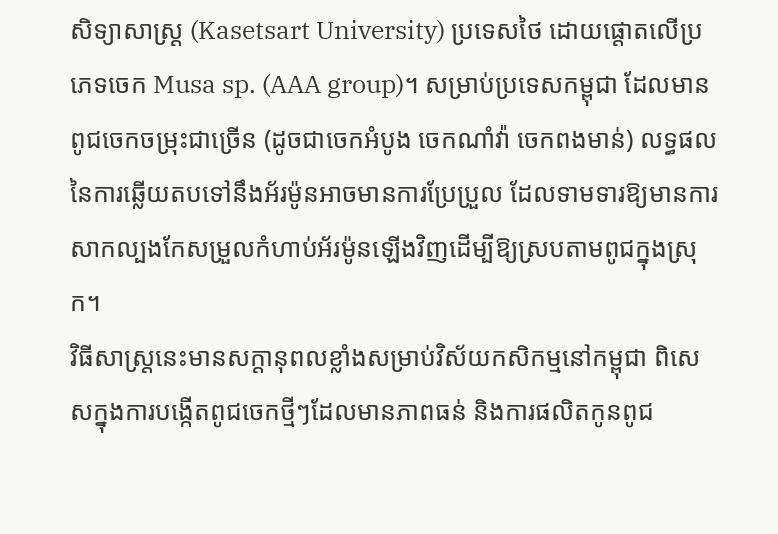សិទ្យាសាស្រ្ត (Kasetsart University) ប្រទេសថៃ ដោយផ្តោតលើប្រភេទចេក Musa sp. (AAA group)។ សម្រាប់ប្រទេសកម្ពុជា ដែលមានពូជចេកចម្រុះជាច្រើន (ដូចជាចេកអំបូង ចេកណាំវ៉ា ចេកពងមាន់) លទ្ធផលនៃការឆ្លើយតបទៅនឹងអ័រម៉ូនអាចមានការប្រែប្រួល ដែលទាមទារឱ្យមានការសាកល្បងកែសម្រួលកំហាប់អ័រម៉ូនឡើងវិញដើម្បីឱ្យស្របតាមពូជក្នុងស្រុក។
វិធីសាស្ត្រនេះមានសក្តានុពលខ្លាំងសម្រាប់វិស័យកសិកម្មនៅកម្ពុជា ពិសេសក្នុងការបង្កើតពូជចេកថ្មីៗដែលមានភាពធន់ និងការផលិតកូនពូជ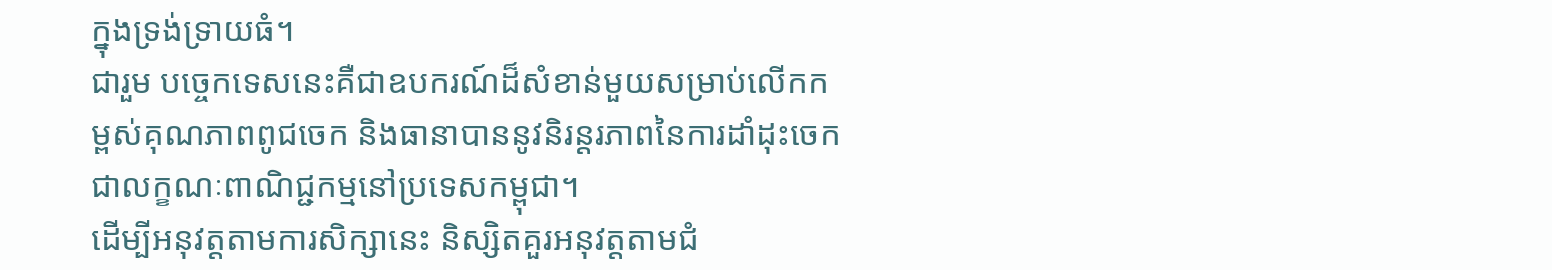ក្នុងទ្រង់ទ្រាយធំ។
ជារួម បច្ចេកទេសនេះគឺជាឧបករណ៍ដ៏សំខាន់មួយសម្រាប់លើកកម្ពស់គុណភាពពូជចេក និងធានាបាននូវនិរន្តរភាពនៃការដាំដុះចេកជាលក្ខណៈពាណិជ្ជកម្មនៅប្រទេសកម្ពុជា។
ដើម្បីអនុវត្តតាមការសិក្សានេះ និស្សិតគួរអនុវត្តតាមជំ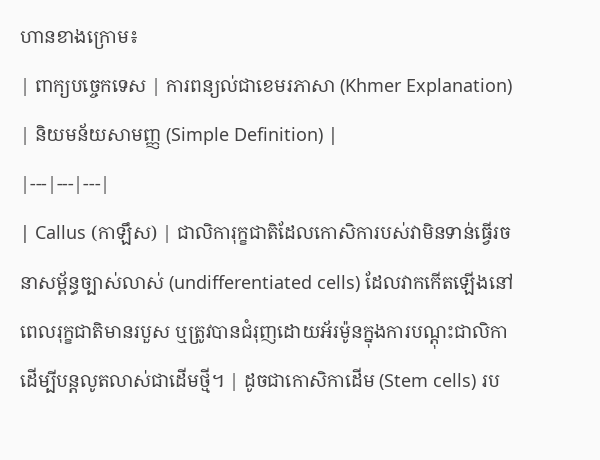ហានខាងក្រោម៖
| ពាក្យបច្ចេកទេស | ការពន្យល់ជាខេមរភាសា (Khmer Explanation) | និយមន័យសាមញ្ញ (Simple Definition) |
|---|---|---|
| Callus (កាឡឹស) | ជាលិការុក្ខជាតិដែលកោសិការបស់វាមិនទាន់ធ្វើរចនាសម្ព័ន្ធច្បាស់លាស់ (undifferentiated cells) ដែលវាកកើតឡើងនៅពេលរុក្ខជាតិមានរបួស ឬត្រូវបានជំរុញដោយអ័រម៉ូនក្នុងការបណ្តុះជាលិកា ដើម្បីបន្តលូតលាស់ជាដើមថ្មី។ | ដូចជាកោសិកាដើម (Stem cells) រប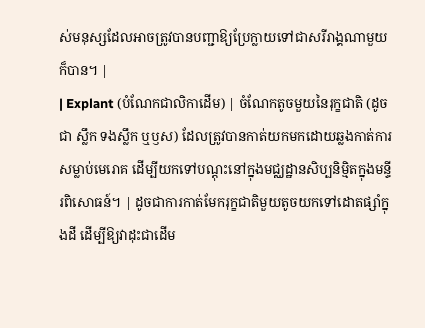ស់មនុស្សដែលអាចត្រូវបានបញ្ជាឱ្យប្រែក្លាយទៅជាសរីរាង្គណាមួយក៏បាន។ |
| Explant (បំណែកជាលិកាដើម) | ចំណែកតូចមួយនៃរុក្ខជាតិ (ដូចជា ស្លឹក ទងស្លឹក ឬឫស) ដែលត្រូវបានកាត់យកមកដោយឆ្លងកាត់ការសម្លាប់មេរោគ ដើម្បីយកទៅបណ្តុះនៅក្នុងមជ្ឈដ្ឋានសិប្បនិម្មិតក្នុងមន្ទីរពិសោធន៍។ | ដូចជាការកាត់មែករុក្ខជាតិមួយតូចយកទៅដោតផ្សាំក្នុងដី ដើម្បីឱ្យវាដុះជាដើម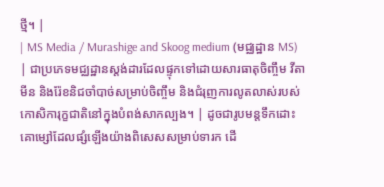ថ្មី។ |
| MS Media / Murashige and Skoog medium (មជ្ឈដ្ឋាន MS) | ជាប្រភេទមជ្ឈដ្ឋានស្តង់ដារដែលផ្ទុកទៅដោយសារធាតុចិញ្ចឹម វីតាមីន និងរ៉ែខនិជចាំបាច់សម្រាប់ចិញ្ចឹម និងជំរុញការលូតលាស់របស់កោសិការុក្ខជាតិនៅក្នុងបំពង់សាកល្បង។ | ដូចជារូបមន្តទឹកដោះគោម្សៅដែលផ្សំឡើងយ៉ាងពិសេសសម្រាប់ទារក ដើ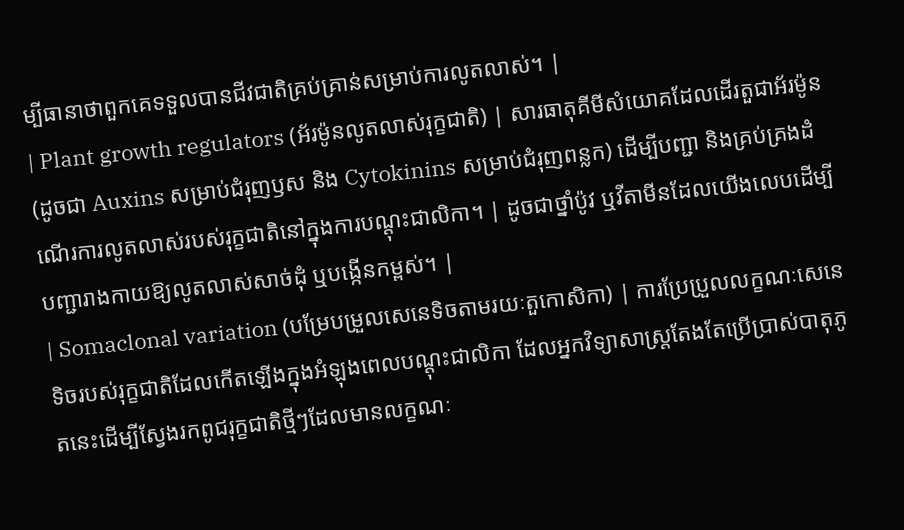ម្បីធានាថាពួកគេទទួលបានជីវជាតិគ្រប់គ្រាន់សម្រាប់ការលូតលាស់។ |
| Plant growth regulators (អ័រម៉ូនលូតលាស់រុក្ខជាតិ) | សារធាតុគីមីសំយោគដែលដើរតួជាអ័រម៉ូន (ដូចជា Auxins សម្រាប់ជំរុញឫស និង Cytokinins សម្រាប់ជំរុញពន្លក) ដើម្បីបញ្ជា និងគ្រប់គ្រងដំណើរការលូតលាស់របស់រុក្ខជាតិនៅក្នុងការបណ្តុះជាលិកា។ | ដូចជាថ្នាំប៉ូវ ឬវីតាមីនដែលយើងលេបដើម្បីបញ្ជារាងកាយឱ្យលូតលាស់សាច់ដុំ ឬបង្កើនកម្ពស់។ |
| Somaclonal variation (បម្រែបម្រួលសេនេទិចតាមរយៈតួកោសិកា) | ការប្រែប្រួលលក្ខណៈសេនេទិចរបស់រុក្ខជាតិដែលកើតឡើងក្នុងអំឡុងពេលបណ្តុះជាលិកា ដែលអ្នកវិទ្យាសាស្ត្រតែងតែប្រើប្រាស់បាតុភូតនេះដើម្បីស្វែងរកពូជរុក្ខជាតិថ្មីៗដែលមានលក្ខណៈ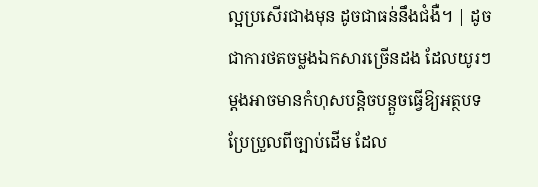ល្អប្រសើរជាងមុន ដូចជាធន់នឹងជំងឺ។ | ដូចជាការថតចម្លងឯកសារច្រើនដង ដែលយូរៗម្តងអាចមានកំហុសបន្តិចបន្តួចធ្វើឱ្យអត្ថបទប្រែប្រួលពីច្បាប់ដើម ដែល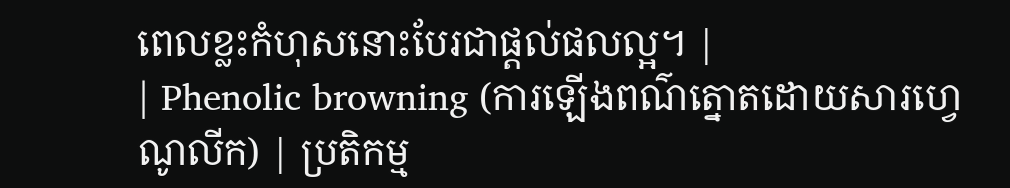ពេលខ្លះកំហុសនោះបែរជាផ្តល់ផលល្អ។ |
| Phenolic browning (ការឡើងពណ៌ត្នោតដោយសារហ្វេណូលីក) | ប្រតិកម្ម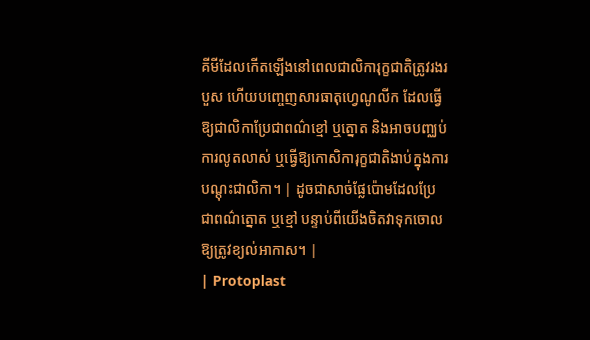គីមីដែលកើតឡើងនៅពេលជាលិការុក្ខជាតិត្រូវរងរបួស ហើយបញ្ចេញសារធាតុហ្វេណូលីក ដែលធ្វើឱ្យជាលិកាប្រែជាពណ៌ខ្មៅ ឬត្នោត និងអាចបញ្ឈប់ការលូតលាស់ ឬធ្វើឱ្យកោសិការុក្ខជាតិងាប់ក្នុងការបណ្តុះជាលិកា។ | ដូចជាសាច់ផ្លែប៉ោមដែលប្រែជាពណ៌ត្នោត ឬខ្មៅ បន្ទាប់ពីយើងចិតវាទុកចោលឱ្យត្រូវខ្យល់អាកាស។ |
| Protoplast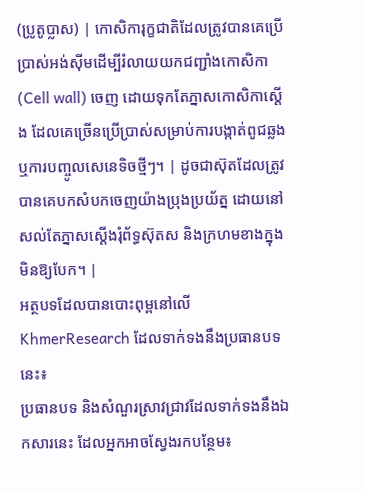(ប្រូតូប្លាស) | កោសិការុក្ខជាតិដែលត្រូវបានគេប្រើប្រាស់អង់ស៊ីមដើម្បីរំលាយយកជញ្ជាំងកោសិកា (Cell wall) ចេញ ដោយទុកតែភ្នាសកោសិកាស្តើង ដែលគេច្រើនប្រើប្រាស់សម្រាប់ការបង្កាត់ពូជឆ្លង ឬការបញ្ចូលសេនេទិចថ្មីៗ។ | ដូចជាស៊ុតដែលត្រូវបានគេបកសំបកចេញយ៉ាងប្រុងប្រយ័ត្ន ដោយនៅសល់តែភ្នាសស្តើងរុំព័ទ្ធស៊ុតស និងក្រហមខាងក្នុងមិនឱ្យបែក។ |
អត្ថបទដែលបានបោះពុម្ពនៅលើ KhmerResearch ដែលទាក់ទងនឹងប្រធានបទនេះ៖
ប្រធានបទ និងសំណួរស្រាវជ្រាវដែលទាក់ទងនឹងឯកសារនេះ ដែលអ្នកអាចស្វែងរកបន្ថែម៖